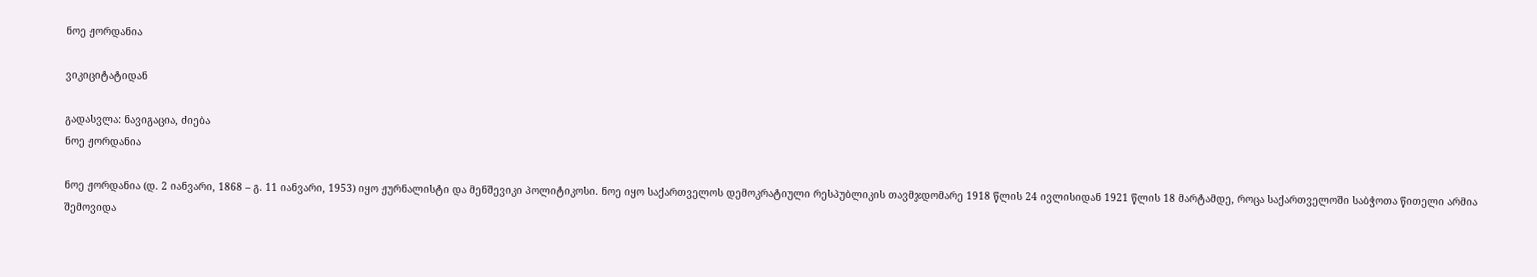ნოე ჟორდანია

ვიკიციტატიდან

გადასვლა: ნავიგაცია, ძიება
ნოე ჟორდანია

ნოე ჟორდანია (დ. 2 იანვარი, 1868 – გ. 11 იანვარი, 1953) იყო ჟურნალისტი და მენშევიკი პოლიტიკოსი. ნოე იყო საქართველოს დემოკრატიული რესპუბლიკის თავმჯდომარე 1918 წლის 24 ივლისიდან 1921 წლის 18 მარტამდე, როცა საქართველოში საბჭოთა წითელი არმია შემოვიდა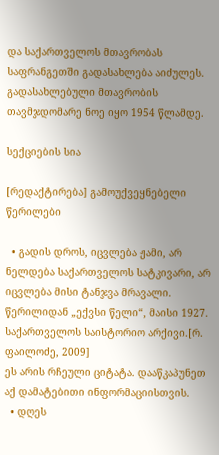და საქართველოს მთავრობას საფრანგეთში გადასახლება აიძულეს. გადასახლებული მთავრობის თავმჯდომარე ნოე იყო 1954 წლამდე.

სექციების სია

[რედაქტირება] გამოუქვეყნებელი წერილები

  • გადის დროს, იცვლება ჟამი, არ ნელდება საქართველოს სატკივარი, არ იცვლება მისი ტანჯვა მრავალი.
წერილიდან „ექვსი წელი“, მაისი 1927. საქართველოს საისტორიო არქივი.[რ. ფაილოძე, 2009]
ეს არის რჩეული ციტატა. დააწკაპუნეთ აქ დამატებითი ინფორმაციისთვის.
  • დღეს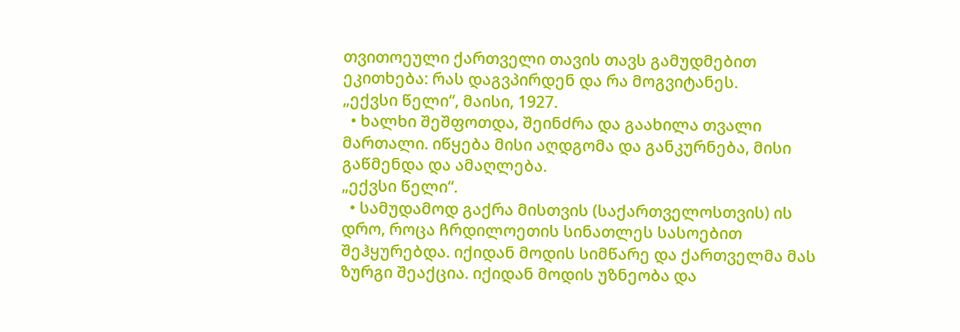თვითოეული ქართველი თავის თავს გამუდმებით ეკითხება: რას დაგვპირდენ და რა მოგვიტანეს.
„ექვსი წელი“, მაისი, 1927.
  • ხალხი შეშფოთდა, შეინძრა და გაახილა თვალი მართალი. იწყება მისი აღდგომა და განკურნება, მისი გაწმენდა და ამაღლება.
„ექვსი წელი“.
  • სამუდამოდ გაქრა მისთვის (საქართველოსთვის) ის დრო, როცა ჩრდილოეთის სინათლეს სასოებით შეჰყურებდა. იქიდან მოდის სიმწარე და ქართველმა მას ზურგი შეაქცია. იქიდან მოდის უზნეობა და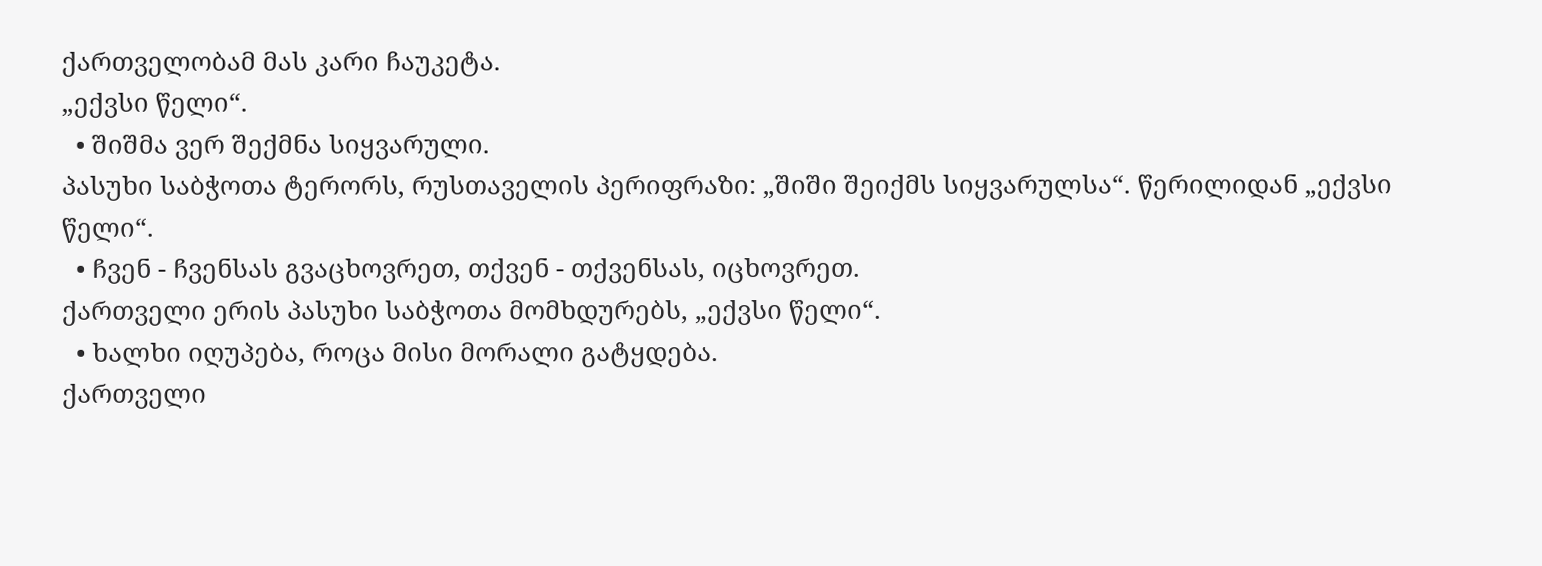ქართველობამ მას კარი ჩაუკეტა.
„ექვსი წელი“.
  • შიშმა ვერ შექმნა სიყვარული.
პასუხი საბჭოთა ტერორს, რუსთაველის პერიფრაზი: „შიში შეიქმს სიყვარულსა“. წერილიდან „ექვსი წელი“.
  • ჩვენ - ჩვენსას გვაცხოვრეთ, თქვენ - თქვენსას, იცხოვრეთ.
ქართველი ერის პასუხი საბჭოთა მომხდურებს, „ექვსი წელი“.
  • ხალხი იღუპება, როცა მისი მორალი გატყდება.
ქართველი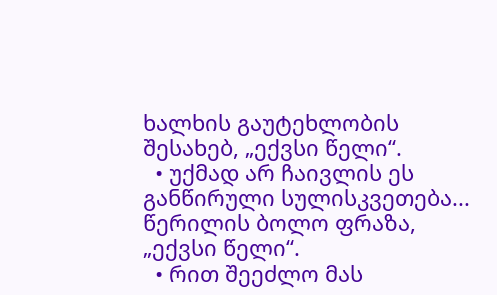ხალხის გაუტეხლობის შესახებ, „ექვსი წელი“.
  • უქმად არ ჩაივლის ეს განწირული სულისკვეთება...
წერილის ბოლო ფრაზა, „ექვსი წელი“.
  • რით შეეძლო მას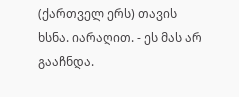(ქართველ ერს) თავის ხსნა. იარაღით. - ეს მას არ გააჩნდა.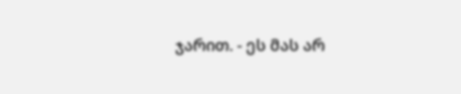ჯარით. - ეს მას არ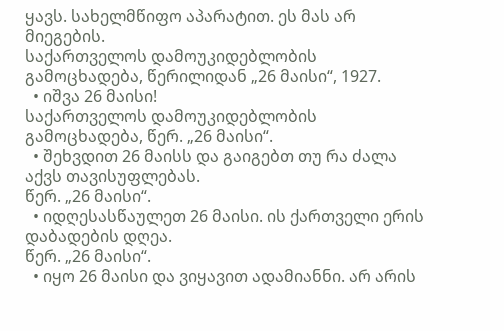ყავს. სახელმწიფო აპარატით. ეს მას არ მიეგების.
საქართველოს დამოუკიდებლობის გამოცხადება, წერილიდან „26 მაისი“, 1927.
  • იშვა 26 მაისი!
საქართველოს დამოუკიდებლობის გამოცხადება, წერ. „26 მაისი“.
  • შეხვდით 26 მაისს და გაიგებთ თუ რა ძალა აქვს თავისუფლებას.
წერ. „26 მაისი“.
  • იდღესასწაულეთ 26 მაისი. ის ქართველი ერის დაბადების დღეა.
წერ. „26 მაისი“.
  • იყო 26 მაისი და ვიყავით ადამიანნი. არ არის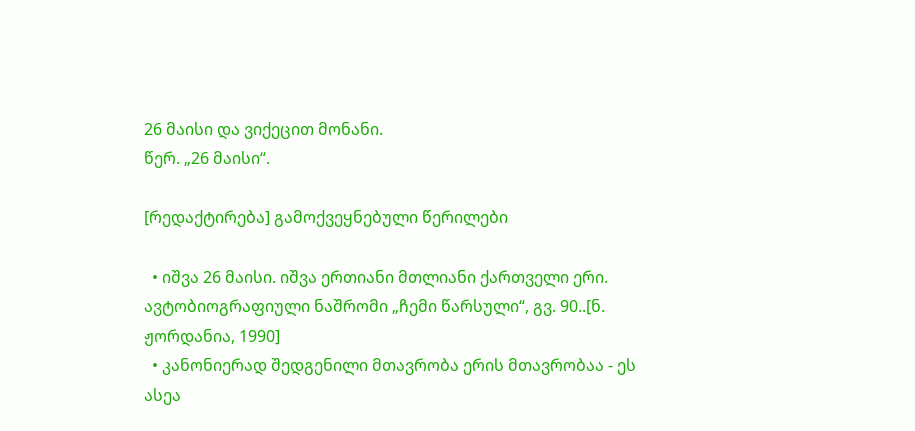26 მაისი და ვიქეცით მონანი.
წერ. „26 მაისი“.

[რედაქტირება] გამოქვეყნებული წერილები

  • იშვა 26 მაისი. იშვა ერთიანი მთლიანი ქართველი ერი.
ავტობიოგრაფიული ნაშრომი „ჩემი წარსული“, გვ. 90..[ნ. ჟორდანია, 1990]
  • კანონიერად შედგენილი მთავრობა ერის მთავრობაა - ეს ასეა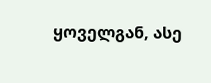ყოველგან, ასე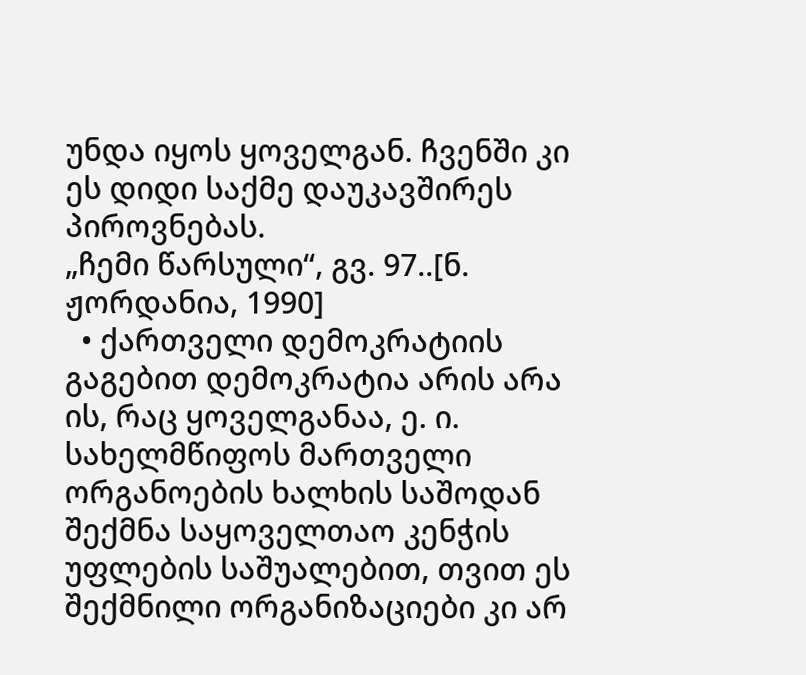უნდა იყოს ყოველგან. ჩვენში კი ეს დიდი საქმე დაუკავშირეს პიროვნებას.
„ჩემი წარსული“, გვ. 97..[ნ. ჟორდანია, 1990]
  • ქართველი დემოკრატიის გაგებით დემოკრატია არის არა ის, რაც ყოველგანაა, ე. ი. სახელმწიფოს მართველი ორგანოების ხალხის საშოდან შექმნა საყოველთაო კენჭის უფლების საშუალებით, თვით ეს შექმნილი ორგანიზაციები კი არ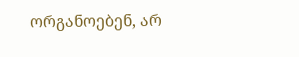ორგანოებენ, არ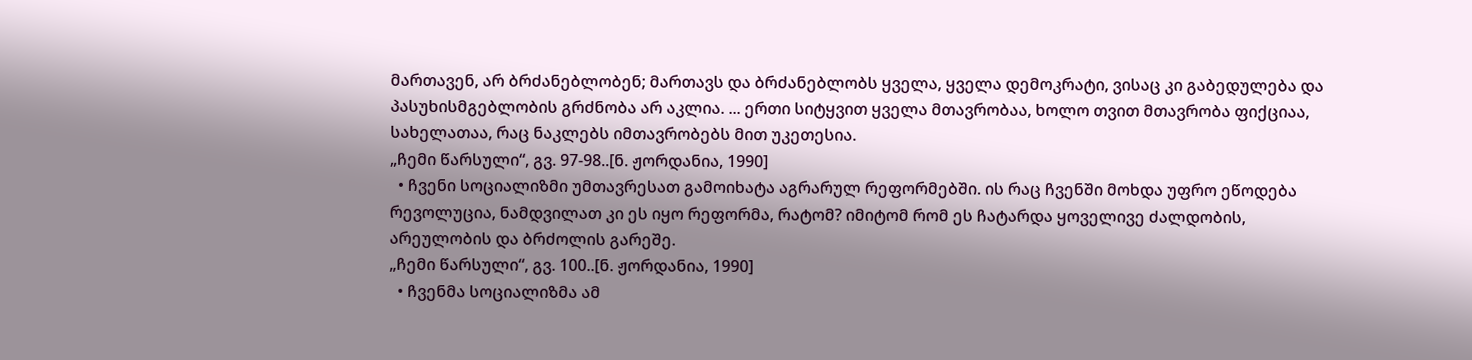მართავენ, არ ბრძანებლობენ; მართავს და ბრძანებლობს ყველა, ყველა დემოკრატი, ვისაც კი გაბედულება და პასუხისმგებლობის გრძნობა არ აკლია. ... ერთი სიტყვით ყველა მთავრობაა, ხოლო თვით მთავრობა ფიქციაა, სახელათაა, რაც ნაკლებს იმთავრობებს მით უკეთესია.
„ჩემი წარსული“, გვ. 97-98..[ნ. ჟორდანია, 1990]
  • ჩვენი სოციალიზმი უმთავრესათ გამოიხატა აგრარულ რეფორმებში. ის რაც ჩვენში მოხდა უფრო ეწოდება რევოლუცია, ნამდვილათ კი ეს იყო რეფორმა, რატომ? იმიტომ რომ ეს ჩატარდა ყოველივე ძალდობის, არეულობის და ბრძოლის გარეშე.
„ჩემი წარსული“, გვ. 100..[ნ. ჟორდანია, 1990]
  • ჩვენმა სოციალიზმა ამ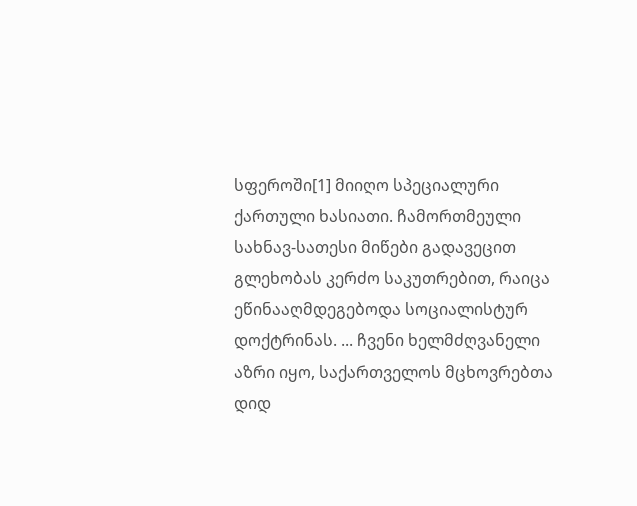სფეროში[1] მიიღო სპეციალური ქართული ხასიათი. ჩამორთმეული სახნავ-სათესი მიწები გადავეცით გლეხობას კერძო საკუთრებით, რაიცა ეწინააღმდეგებოდა სოციალისტურ დოქტრინას. ... ჩვენი ხელმძღვანელი აზრი იყო, საქართველოს მცხოვრებთა დიდ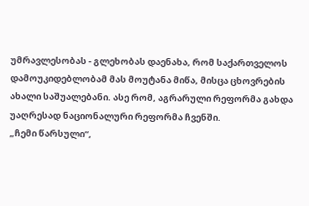უმრავლესობას - გლეხობას დაენახა, რომ საქართველოს დამოუკიდებლობამ მას მოუტანა მიწა, მისცა ცხოვრების ახალი საშუალებანი. ასე რომ, აგრარული რეფორმა გახდა უაღრესად ნაციონალური რეფორმა ჩვენში.
„ჩემი წარსული“,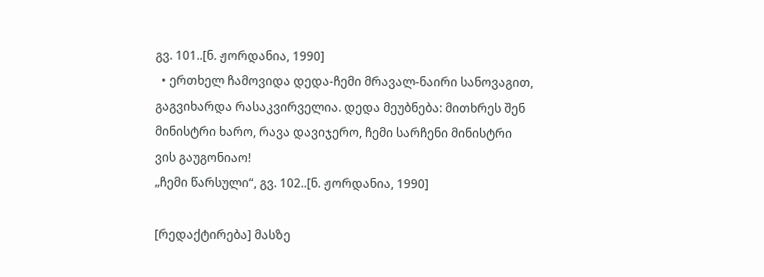გვ. 101..[ნ. ჟორდანია, 1990]
  • ერთხელ ჩამოვიდა დედა-ჩემი მრავალ-ნაირი სანოვაგით, გაგვიხარდა რასაკვირველია. დედა მეუბნება: მითხრეს შენ მინისტრი ხარო, რავა დავიჯერო, ჩემი სარჩენი მინისტრი ვის გაუგონიაო!
„ჩემი წარსული“, გვ. 102..[ნ. ჟორდანია, 1990]

[რედაქტირება] მასზე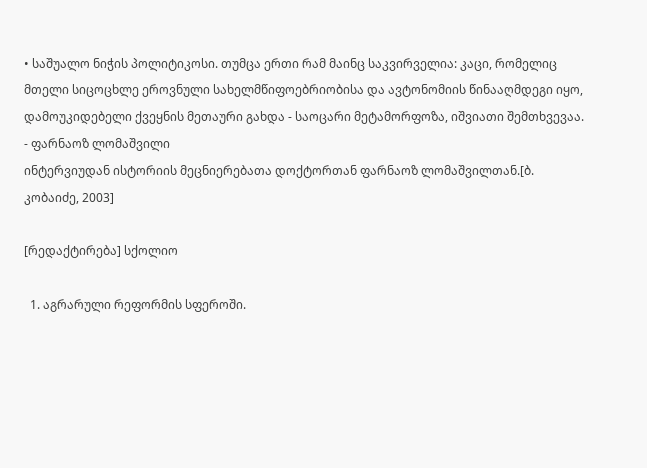• საშუალო ნიჭის პოლიტიკოსი. თუმცა ერთი რამ მაინც საკვირველია: კაცი, რომელიც მთელი სიცოცხლე ეროვნული სახელმწიფოებრიობისა და ავტონომიის წინააღმდეგი იყო, დამოუკიდებელი ქვეყნის მეთაური გახდა - საოცარი მეტამორფოზა, იშვიათი შემთხვევაა. - ფარნაოზ ლომაშვილი
ინტერვიუდან ისტორიის მეცნიერებათა დოქტორთან ფარნაოზ ლომაშვილთან.[ბ. კობაიძე, 2003]

[რედაქტირება] სქოლიო

  1. აგრარული რეფორმის სფეროში.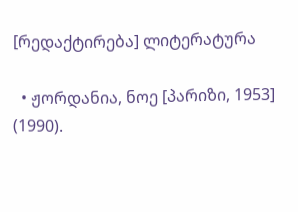[რედაქტირება] ლიტერატურა

  • ჟორდანია, ნოე [პარიზი, 1953] (1990).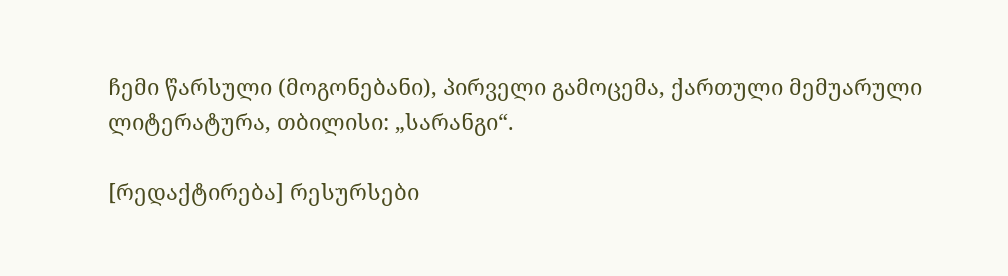ჩემი წარსული (მოგონებანი), პირველი გამოცემა, ქართული მემუარული ლიტერატურა, თბილისი: „სარანგი“.

[რედაქტირება] რესურსები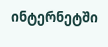ინტერნეტში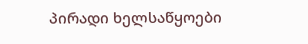პირადი ხელსაწყოები